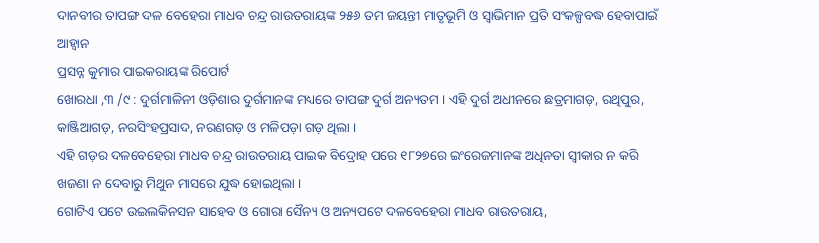ଦାନବୀର ତାପଙ୍ଗ ଦଳ ବେହେରା ମାଧବ ଚନ୍ଦ୍ର ରାଉତରାୟଙ୍କ ୨୫୬ ତମ ଜୟନ୍ତୀ ମାତୃଭୂମି ଓ ସ୍ୱାଭିମାନ ପ୍ରତି ସଂକଳ୍ପବଦ୍ଧ ହେବାପାଇଁ ଆହ୍ୱାନ
ପ୍ରସନ୍ନ କୁମାର ପାଇକରାୟଙ୍କ ରିପୋର୍ଟ
ଖୋରଧା ,୩ /୯ : ଦୁର୍ଗମାଳିନୀ ଓଡ଼ିଶାର ଦୁର୍ଗମାନଙ୍କ ମଧ୍ୟରେ ତାପଙ୍ଗ ଦୁର୍ଗ ଅନ୍ୟତମ । ଏହି ଦୁର୍ଗ ଅଧୀନରେ ଛତ୍ରମାଗଡ଼, ରଥିପୁର, କାଞ୍ଜିଆଗଡ଼, ନରସିଂହପ୍ରସାଦ, ନରଣଗଡ଼ ଓ ମଳିପଡ଼ା ଗଡ଼ ଥିଲା ।
ଏହି ଗଡ଼ର ଦଳବେହେରା ମାଧବ ଚନ୍ଦ୍ର ରାଉତରାୟ ପାଇକ ବିଦ୍ରୋହ ପରେ ୧୮୨୭ରେ ଇଂରେଜମାନଙ୍କ ଅଧିନତା ସ୍ୱୀକାର ନ କରି ଖଜଣା ନ ଦେବାରୁ ମିଥୁନ ମାସରେ ଯୁଦ୍ଧ ହୋଇଥିଲା ।
ଗୋଟିଏ ପଟେ ଉଇଲକିନସନ ସାହେବ ଓ ଗୋରା ସୈନ୍ୟ ଓ ଅନ୍ୟପଟେ ଦଳବେହେରା ମାଧବ ରାଉତରାୟ,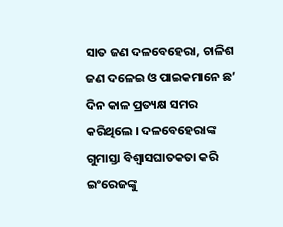ସାତ ଜଣ ଦଳବେହେରା, ଚାଳିଶ ଜଣ ଦଳେଇ ଓ ପାଇକମାନେ ଛ’ ଦିନ କାଳ ପ୍ରତ୍ୟକ୍ଷ ସମର କରିଥିଲେ । ଦଳବେହେରାଙ୍କ ଗୁମାସ୍ତା ବିଶ୍ୱାସଘାତକତା କରି ଇଂରେଜଙ୍କୁ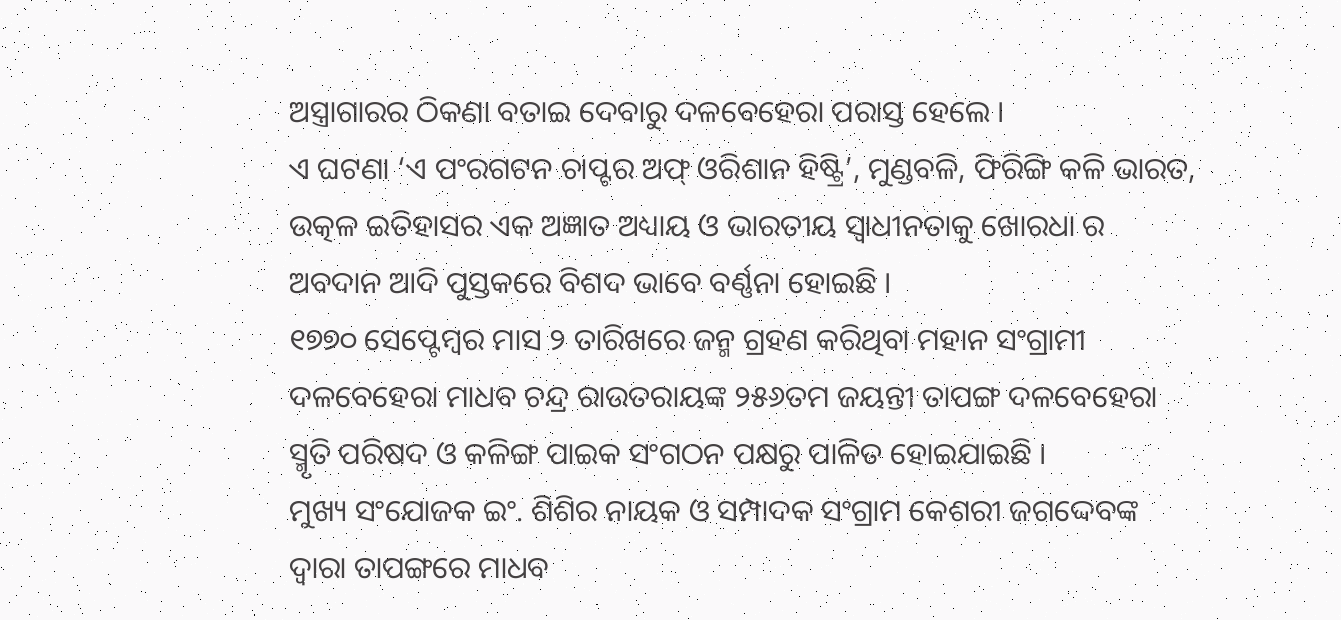ଅସ୍ତ୍ରାଗାରର ଠିକଣା ବତାଇ ଦେବାରୁ ଦଳବେହେରା ପରାସ୍ତ ହେଲେ ।
ଏ ଘଟଣା ‘ଏ ପଂରଗଟନ ଚାପ୍ଟର ଅଫ୍ ଓରିଶାନ ହିଷ୍ଟ୍ରି’, ମୁଣ୍ଡବଳି, ଫିରିଙ୍ଗି କଳି ଭାରତ, ଉତ୍କଳ ଇତିହାସର ଏକ ଅଜ୍ଞାତ ଅଧ୍ୟାୟ ଓ ଭାରତୀୟ ସ୍ୱାଧୀନତାକୁ ଖୋରଧା ର ଅବଦାନ ଆଦି ପୁସ୍ତକରେ ବିଶଦ ଭାବେ ବର୍ଣ୍ଣନା ହୋଇଛି ।
୧୭୭୦ ସେପ୍ଟେମ୍ବର ମାସ ୨ ତାରିଖରେ ଜନ୍ମ ଗ୍ରହଣ କରିଥିବା ମହାନ ସଂଗ୍ରାମୀ ଦଳବେହେରା ମାଧବ ଚନ୍ଦ୍ର ରାଉତରାୟଙ୍କ ୨୫୬ତମ ଜୟନ୍ତୀ ତାପଙ୍ଗ ଦଳବେହେରା ସ୍ମୃତି ପରିଷଦ ଓ କଳିଙ୍ଗ ପାଇକ ସଂଗଠନ ପକ୍ଷରୁ ପାଳିତ ହୋଇଯାଇଛି ।
ମୁଖ୍ୟ ସଂଯୋଜକ ଇଂ. ଶିଶିର ନାୟକ ଓ ସମ୍ପାଦକ ସଂଗ୍ରାମ କେଶରୀ ଜଗଦ୍ଦେବଙ୍କ ଦ୍ୱାରା ତାପଙ୍ଗରେ ମାଧବ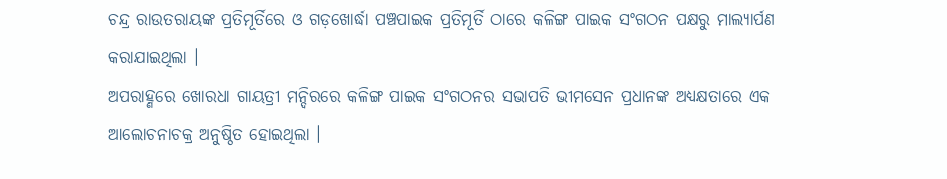ଚନ୍ଦ୍ର ରାଉତରାୟଙ୍କ ପ୍ରତିମୂର୍ତିରେ ଓ ଗଡ଼ଖୋର୍ଦ୍ଧା ପଞ୍ଚପାଇକ ପ୍ରତିମୂର୍ତି ଠାରେ କଳିଙ୍ଗ ପାଇକ ସଂଗଠନ ପକ୍ଷରୁ ମାଲ୍ୟାର୍ପଣ କରାଯାଇଥିଲା ।
ଅପରାହ୍ଣରେ ଖୋରଧା ଗାୟତ୍ରୀ ମନ୍ଦିରରେ କଳିଙ୍ଗ ପାଇକ ସଂଗଠନର ସଭାପତି ଭୀମସେନ ପ୍ରଧାନଙ୍କ ଅଧ୍ୟକ୍ଷତାରେ ଏକ ଆଲୋଚନାଚକ୍ର ଅନୁଷ୍ଠିତ ହୋଇଥିଲା ।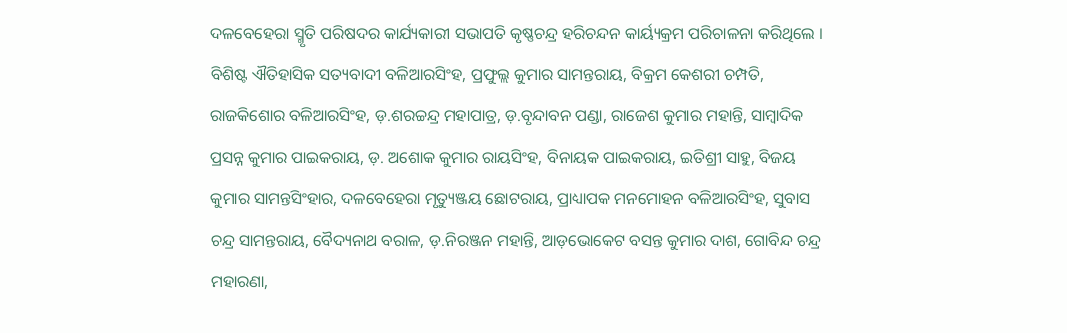ଦଳବେହେରା ସ୍ମୃତି ପରିଷଦର କାର୍ଯ୍ୟକାରୀ ସଭାପତି କୃଷ୍ଣଚନ୍ଦ୍ର ହରିଚନ୍ଦନ କାର୍ୟ୍ୟକ୍ରମ ପରିଚାଳନା କରିଥିଲେ ।
ବିଶିଷ୍ଟ ଐତିହାସିକ ସତ୍ୟବାଦୀ ବଳିଆରସିଂହ, ପ୍ରଫୁଲ୍ଲ କୁମାର ସାମନ୍ତରାୟ, ବିକ୍ରମ କେଶରୀ ଚମ୍ପତି, ରାଜକିଶୋର ବଳିଆରସିଂହ, ଡ଼.ଶରଚ୍ଚନ୍ଦ୍ର ମହାପାତ୍ର, ଡ଼.ବୃନ୍ଦାବନ ପଣ୍ଡା, ରାଜେଶ କୁମାର ମହାନ୍ତି, ସାମ୍ବାଦିକ ପ୍ରସନ୍ନ କୁମାର ପାଇକରାୟ, ଡ଼. ଅଶୋକ କୁମାର ରାୟସିଂହ, ବିନାୟକ ପାଇକରାୟ, ଇତିଶ୍ରୀ ସାହୁ, ବିଜୟ କୁମାର ସାମନ୍ତସିଂହାର, ଦଳବେହେରା ମୃତ୍ୟୁଞ୍ଜୟ ଛୋଟରାୟ, ପ୍ରାଧ୍ୟାପକ ମନମୋହନ ବଳିଆରସିଂହ, ସୁବାସ ଚନ୍ଦ୍ର ସାମନ୍ତରାୟ, ବୈଦ୍ୟନାଥ ବରାଳ, ଡ଼.ନିରଞ୍ଜନ ମହାନ୍ତି, ଆଡ଼ଭୋକେଟ ବସନ୍ତ କୁମାର ଦାଶ, ଗୋବିନ୍ଦ ଚନ୍ଦ୍ର ମହାରଣା,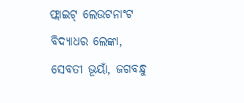ଫ୍ଲାଇଟ୍ ଲେଉଟନାଂଟ ବିଦ୍ୟାଧର ଲେଙ୍କା, ସେବତୀ ଭୂୟାଁ, ଜଗବନ୍ଧୁ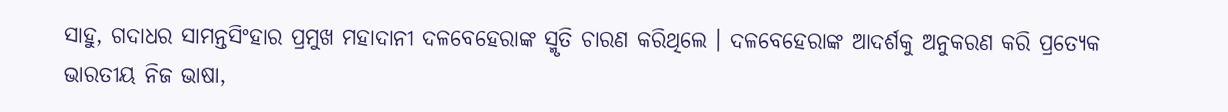ସାହୁ, ଗଦାଧର ସାମନ୍ତସିଂହାର ପ୍ରମୁଖ ମହାଦାନୀ ଦଳବେହେରାଙ୍କ ସ୍ମୃତି ଚାରଣ କରିଥିଲେ । ଦଳବେହେରାଙ୍କ ଆଦର୍ଶକୁ ଅନୁକରଣ କରି ପ୍ରତ୍ୟେକ ଭାରତୀୟ ନିଜ ଭାଷା,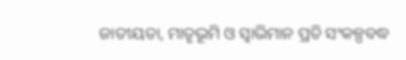ଜାତୀୟତା, ମାତୃଭୂମି ଓ ସ୍ୱାଭିମାନ ପ୍ରତି ସଂକଳ୍ପବଦ୍ଧ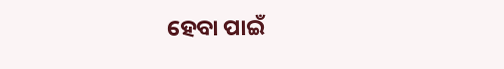ହେବା ପାଇଁ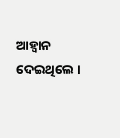ଆହ୍ୱାନ ଦେଇଥିଲେ ।